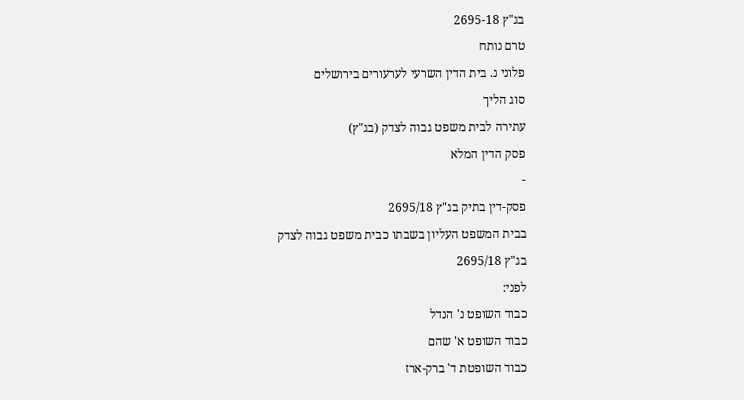בג"ץ 2695-18
טרם נותח
פלוני נ. בית הדין השרעי לערעורים בירושלים
סוג הליך
עתירה לבית משפט גבוה לצדק (בג"ץ)
פסק הדין המלא
-
פסק-דין בתיק בג"ץ 2695/18
בבית המשפט העליון בשבתו כבית משפט גבוה לצדק
בג"ץ 2695/18
לפני:
כבוד השופט נ' הנדל
כבוד השופט א' שהם
כבוד השופטת ד' ברק-ארז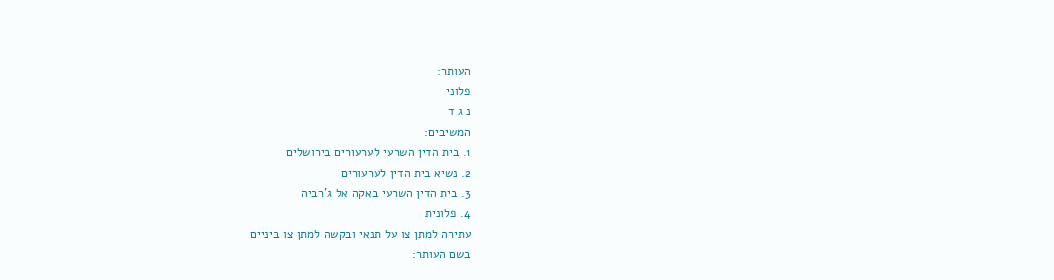העותר:
פלוני
נ ג ד
המשיבים:
1. בית הדין השרעי לערעורים בירושלים
2. נשיא בית הדין לערעורים
3. בית הדין השרעי באקה אל ג'רביה
4. פלונית
עתירה למתן צו על תנאי ובקשה למתן צו ביניים
בשם העותר: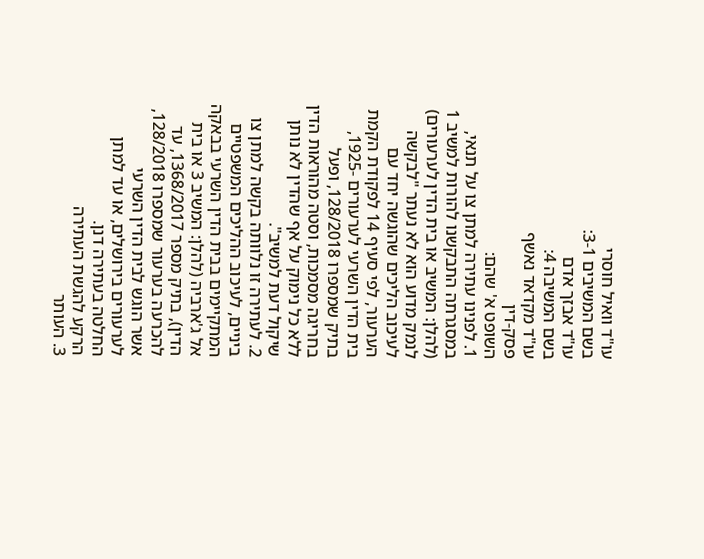עו"ד וואיל חוסרי
בשם המשיבים 3-1:
עו"ד אבזך אדם
בשם המשיבה 4:
עו"ד מקדאד נאשף
פסק-דין
השופט א' שהם:
1. לפנינו עתירה למתן צו על תנאי, במסגרתה התבקשנו להורות למשיב 1 (להלן: המשיב או בית הדין לערעורים) לנמק מדוע הוא לא נעתר "לבקשה לעיכוב הליכים שהוגשה יחד עם הערעור, לפי סעיף 14 לפקודת הקמת בית הדין השרעי לערעורים -1925, בתיק שמספרו 128/2018, ופעל בחריגה מסמכות, וסטה מהוראות הדין ללא כל נימוק על אף שהדין לא נותן שיקול דעת למשיב".
2. לעתירה זו נלוותה בקשה למתן צו ביניים, לעיכוב ההליכים המשפטיים המתקיימים בבית הדין השרעי בבאקה אל ג'ארביה (להלן: המשיב 3 או בית הדין), בתיק מספר 1368/2017, עד להכרעה בערעור שמספרו 128/2018, אשר הוגש לבית הדין השרעי לערעורים בירושלים, או עד למתן החלטה בעתירה דנן.
הרקע להגשת העתירה
3. העותר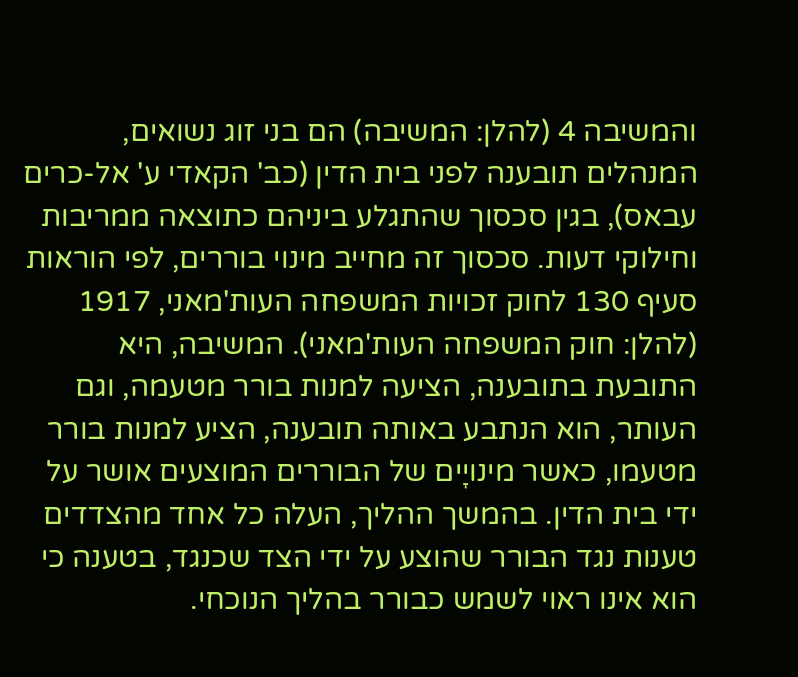והמשיבה 4 (להלן: המשיבה) הם בני זוג נשואים, המנהלים תובענה לפני בית הדין (כב' הקאדי ע' אל-כרים עבאס), בגין סכסוך שהתגלע ביניהם כתוצאה ממריבות וחילוקי דעות. סכסוך זה מחייב מינוי בוררים, לפי הוראות סעיף 130 לחוק זכויות המשפחה העות'מאני, 1917 (להלן: חוק המשפחה העות'מאני). המשיבה, היא התובעת בתובענה, הציעה למנות בורר מטעמה, וגם העותר, הוא הנתבע באותה תובענה, הציע למנות בורר מטעמו, כאשר מינויָים של הבוררים המוצעים אושר על ידי בית הדין. בהמשך ההליך, העלה כל אחד מהצדדים טענות נגד הבורר שהוצע על ידי הצד שכנגד, בטענה כי הוא אינו ראוי לשמש כבורר בהליך הנוכחי.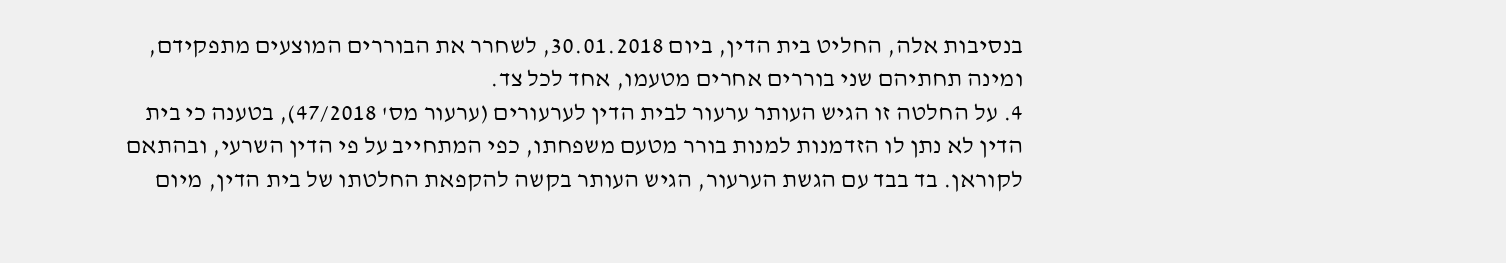בנסיבות אלה, החליט בית הדין, ביום 30.01.2018, לשחרר את הבוררים המוצעים מתפקידם, ומינה תחתיהם שני בוררים אחרים מטעמו, אחד לכל צד.
4. על החלטה זו הגיש העותר ערעור לבית הדין לערעורים (ערעור מס' 47/2018), בטענה כי בית הדין לא נתן לו הזדמנות למנות בורר מטעם משפחתו, כפי המתחייב על פי הדין השרעי, ובהתאם לקוראן. בד בבד עם הגשת הערעור, הגיש העותר בקשה להקפאת החלטתו של בית הדין, מיום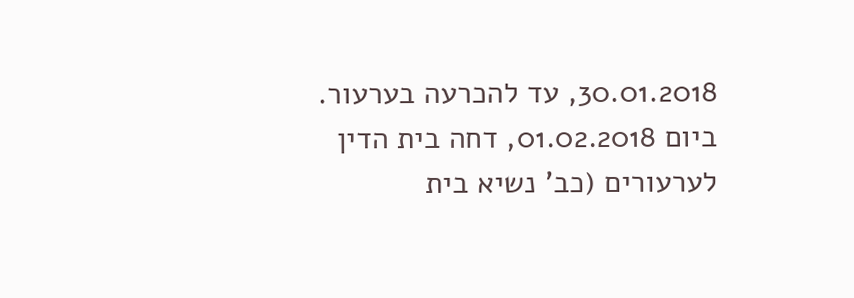30.01.2018, עד להכרעה בערעור. ביום 01.02.2018, דחה בית הדין לערעורים (כב' נשיא בית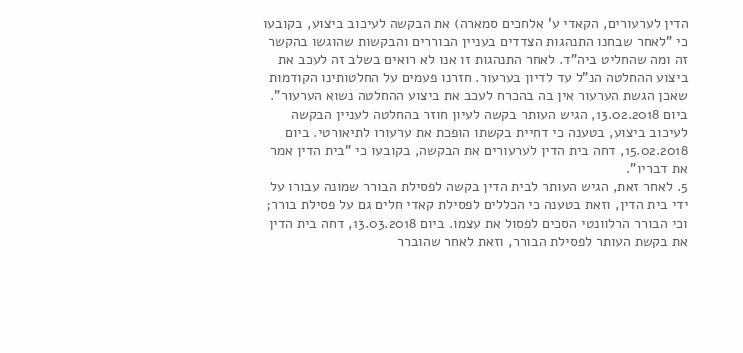הדין לערעורים, הקאדי ע' אלחכים סמארה) את הבקשה לעיכוב ביצוע, בקובעו כי "לאחר שבחנו התנהגות הצדדים בעניין הבוררים והבקשות שהוגשו בהקשר זה ומה שהחליט ביה"ד. לאחר התנהגות זו אנו לא רואים בשלב זה לעכב את ביצוע ההחלטה הנ"ל עד לדיון בערעור. חזרנו פעמים על החלטותינו הקודמות שאכן הגשת הערעור אין בה בהכרח לעכב את ביצוע ההחלטה נשוא הערעור". ביום 13.02.2018, הגיש העותר בקשה לעיון חוזר בהחלטה לעניין הבקשה לעיכוב ביצוע, בטענה כי דחיית בקשתו הופכת את ערעורו לתיאורטי. ביום 15.02.2018, דחה בית הדין לערעורים את הבקשה, בקובעו כי "בית הדין אמר את דבריו".
5. לאחר זאת, הגיש העותר לבית הדין בקשה לפסילת הבורר שמונה עבורו על ידי בית הדין, וזאת בטענה כי הכללים לפסילת קאדי חלים גם על פסילת בורר; וכי הבורר הרלוונטי הסכים לפסול את עצמו. ביום 13.03.2018, דחה בית הדין את בקשת העותר לפסילת הבורר, וזאת לאחר שהוברר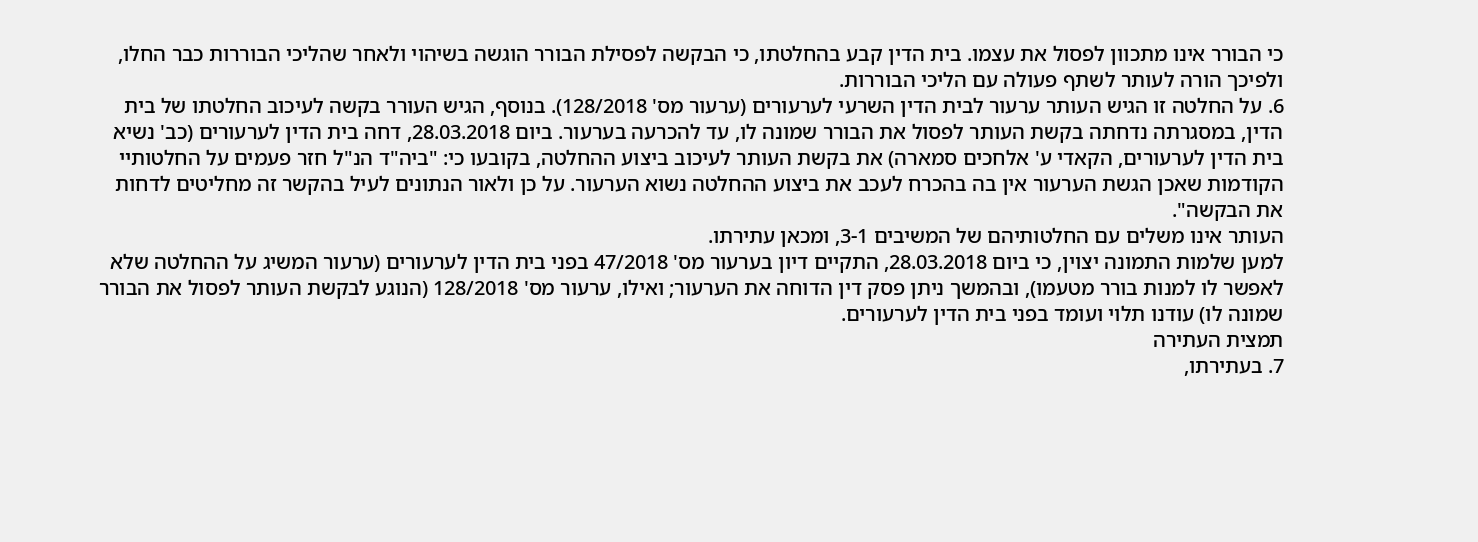כי הבורר אינו מתכוון לפסול את עצמו. בית הדין קבע בהחלטתו, כי הבקשה לפסילת הבורר הוגשה בשיהוי ולאחר שהליכי הבוררות כבר החלו, ולפיכך הורה לעותר לשתף פעולה עם הליכי הבוררות.
6. על החלטה זו הגיש העותר ערעור לבית הדין השרעי לערעורים (ערעור מס' 128/2018). בנוסף, הגיש העורר בקשה לעיכוב החלטתו של בית הדין, במסגרתה נדחתה בקשת העותר לפסול את הבורר שמונה לו, עד להכרעה בערעור. ביום 28.03.2018, דחה בית הדין לערעורים (כב' נשיא בית הדין לערעורים, הקאדי ע' אלחכים סמארה) את בקשת העותר לעיכוב ביצוע ההחלטה, בקובעו כי: "ביה"ד הנ"ל חזר פעמים על החלטותיי הקודמות שאכן הגשת הערעור אין בה בהכרח לעכב את ביצוע ההחלטה נשוא הערעור. על כן ולאור הנתונים לעיל בהקשר זה מחליטים לדחות את הבקשה".
העותר אינו משלים עם החלטותיהם של המשיבים 3-1, ומכאן עתירתו.
למען שלמות התמונה יצוין, כי ביום 28.03.2018, התקיים דיון בערעור מס' 47/2018 בפני בית הדין לערעורים (ערעור המשיג על ההחלטה שלא לאפשר לו למנות בורר מטעמו), ובהמשך ניתן פסק דין הדוחה את הערעור; ואילו, ערעור מס' 128/2018 (הנוגע לבקשת העותר לפסול את הבורר שמונה לו) עודנו תלוי ועומד בפני בית הדין לערעורים.
תמצית העתירה
7. בעתירתו,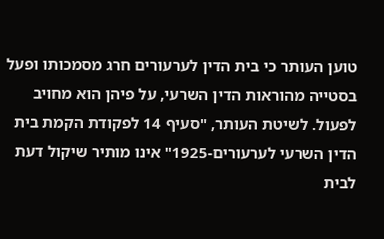טוען העותר כי בית הדין לערעורים חרג מסמכותו ופעל בסטייה מהוראות הדין השרעי, על פיהן הוא מחויב לפעול. לשיטת העותר, "סעיף 14 לפקודת הקמת בית הדין השרעי לערעורים-1925" אינו מותיר שיקול דעת לבית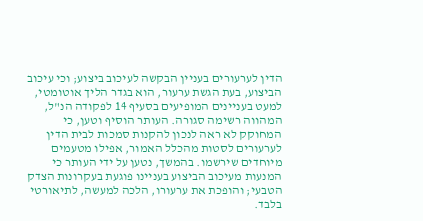הדין לערעורים בעניין הבקשה לעיכוב ביצוע; וכי עיכוב הביצוע, בעת הגשת ערעור, הוא בגדר הליך אוטומטי, למעט בעניינים המופיעים בסעיף 14 לפקודה הנ"ל, המהווה רשימה סגורה. העותר הוסיף וטען, כי המחוקק לא ראה לנכון להקנות סמכות לבית הדין לערעורים לסטות מהכלל האמור, אפילו מטעמים מיוחדים שירשמו. בהמשך, נטען על ידי העותר כי המנעות מעיכוב הביצוע בעניינו פוגעת בעקרונות הצדק הטבעי; והופכת את ערעורו, הלכה למעשה, לתיאורטי בלבד.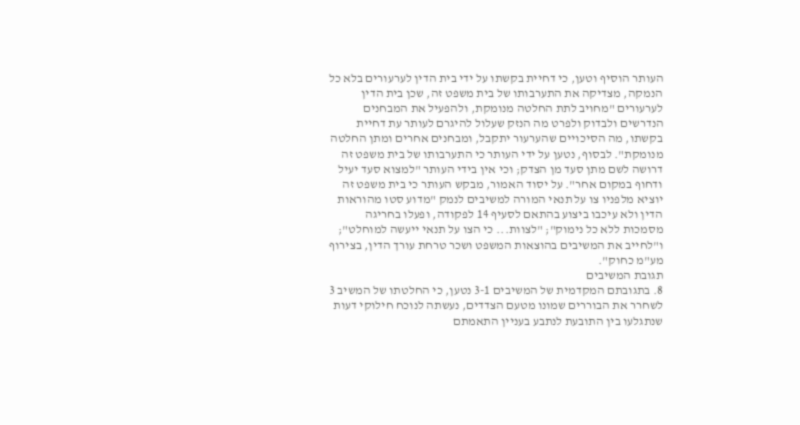העותר הוסיף וטען, כי דחיית בקשתו על ידי בית הדין לערעורים בלא כל הנמקה, מצדיקה את התערבותו של בית משפט זה, שכן בית הדין לערעורים "מחויב לתת החלטה מנומקת, ולהפעיל את המבחנים הנדרשים ולבדוק ולפרט מה הנזק שעלול להיגרם לעותר עת דחיית בקשתו, מה הסיכויים שהערעור יתקבל, ומבחנים אחרים ומתן החלטה מנומקת". לבסוף, נטען על ידי העותר כי התערבותו של בית משפט זה דרושה לשם מתן סעד מן הצדק; וכי אין בידי העותר "למצוא סעד יעיל ודחוף במקום אחר". על יסוד האמור, מבקש העותר כי בית משפט זה יוציא מלפניו צו על תנאי המורה למשיבים לנמק "מדוע סטו מהוראות הדין ולא עיכבו ביצוע בהתאם לסעיף 14 לפקודה, ופעלו בחריגה מסמכות ללא כל נימוק"; "לצוות... כי הצו על תנאי ייעשה למוחלט"; ו"לחייב את המשיבים בהוצאות המשפט ושכר טרחת עורך הדין, בצירוף מע"מ כחוק".
תגובת המשיבים
8. בתגובתם המקדמית של המשיבים 3-1 נטען, כי החלטתו של המשיב 3 לשחרר את הבוררים שמונו מטעם הצדדים, נעשתה לנוכח חילוקי דעות שנתגלעו בין התובעת לנתבע בעניין התאמתם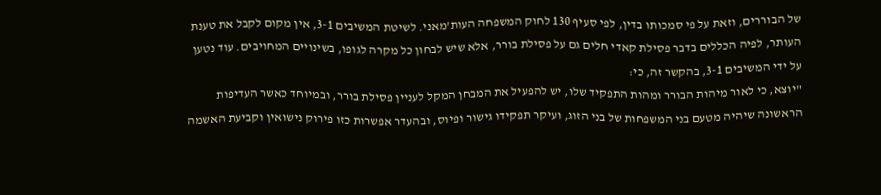של הבוררים, וזאת על פי סמכותו בדין, לפי סעיף 130 לחוק המשפחה העות'מאני. לשיטת המשיבים 3-1, אין מקום לקבל את טענת העותר, לפיה הכללים בדבר פסילת קאדי חלים גם על פסילת בורר, אלא שיש לבחון כל מקרה לגופו, בשינויים המחויבים. עוד נטען על ידי המשיבים 3-1, בהקשר זה, כי:
"יוצא, כי לאור מיהות הבורר ומהות התפקיד שלו, יש להפעיל את המבחן המקל לעניין פסילת בורר, ובמיוחד כאשר העדיפות הראשונה שיהיה מטעם בני המשפחות של בני הזוג, ועיקר תפקידו גישור ופיוס, ובהעדר אפשרות כזו פירוק נישואין וקביעת האשמה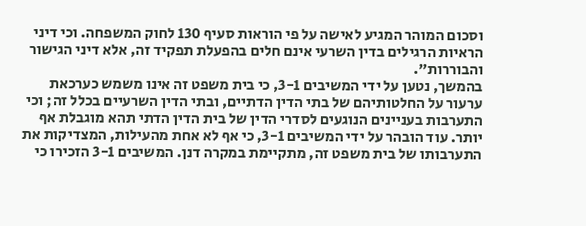וסכום המוהר המגיע לאישה על פי הוראות סעיף 130 לחוק המשפחה. וכי דיני הראיות הרגילים בדין השרעי אינם חלים בהפעלת תפקיד זה, אלא דיני הגישור והבוררות".
בהמשך, נטען על ידי המשיבים 3-1, כי בית משפט זה אינו משמש כערכאת ערעור על החלטותיהם של בתי הדין הדתיים, ובתי הדין השרעיים בכלל זה; וכי התערבות בעניינים הנוגעים לסדרי הדין של בית הדין הדתי תהא מוגבלת אף יותר. עוד הובהר על ידי המשיבים 3-1, כי אף לא אחת מהעילות, המצדיקות את התערבותו של בית משפט זה, מתקיימת במקרה דנן. המשיבים 3-1 הזכירו כי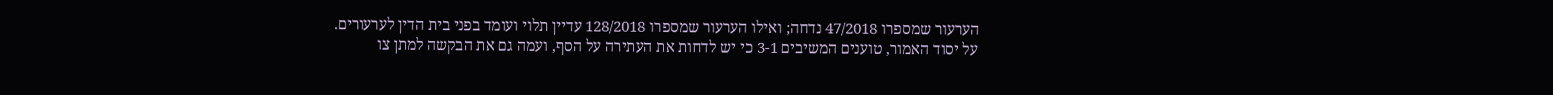הערעור שמספרו 47/2018 נדחה; ואילו הערעור שמספרו 128/2018 עדיין תלוי ועומד בפני בית הדין לערעורים. על יסוד האמור, טוענים המשיבים 3-1 כי יש לדחות את העתירה על הסף, ועמה גם את הבקשה למתן צו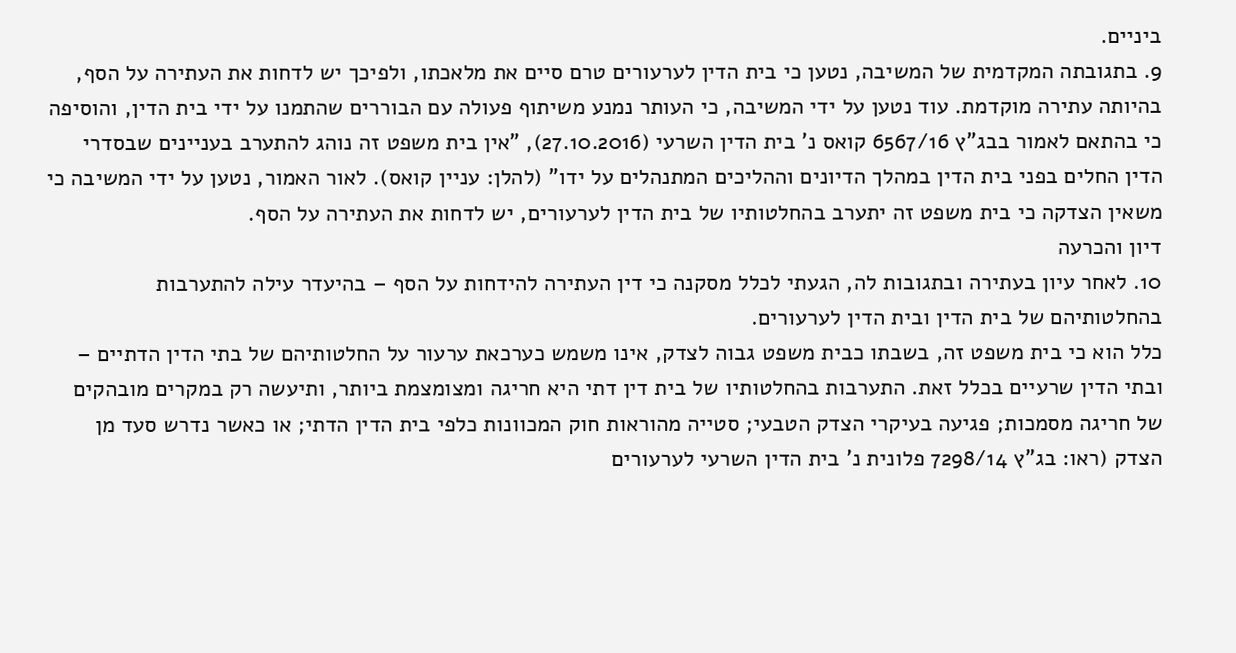ביניים.
9. בתגובתה המקדמית של המשיבה, נטען כי בית הדין לערעורים טרם סיים את מלאכתו, ולפיכך יש לדחות את העתירה על הסף, בהיותה עתירה מוקדמת. עוד נטען על ידי המשיבה, כי העותר נמנע משיתוף פעולה עם הבוררים שהתמנו על ידי בית הדין, והוסיפה כי בהתאם לאמור בבג"ץ 6567/16 קואס נ' בית הדין השרעי (27.10.2016), "אין בית משפט זה נוהג להתערב בעניינים שבסדרי הדין החלים בפני בית הדין במהלך הדיונים וההליכים המתנהלים על ידו" (להלן: עניין קואס). לאור האמור, נטען על ידי המשיבה כי משאין הצדקה כי בית משפט זה יתערב בהחלטותיו של בית הדין לערעורים, יש לדחות את העתירה על הסף.
דיון והכרעה
10. לאחר עיון בעתירה ובתגובות לה, הגעתי לכלל מסקנה כי דין העתירה להידחות על הסף – בהיעדר עילה להתערבות בהחלטותיהם של בית הדין ובית הדין לערעורים.
כלל הוא כי בית משפט זה, בשבתו כבית משפט גבוה לצדק, אינו משמש כערכאת ערעור על החלטותיהם של בתי הדין הדתיים – ובתי הדין שרעיים בכלל זאת. התערבות בהחלטותיו של בית דין דתי היא חריגה ומצומצמת ביותר, ותיעשה רק במקרים מובהקים של חריגה מסמכות; פגיעה בעיקרי הצדק הטבעי; סטייה מהוראות חוק המכוונות כלפי בית הדין הדתי; או כאשר נדרש סעד מן הצדק (ראו: בג"ץ 7298/14 פלונית נ' בית הדין השרעי לערעורים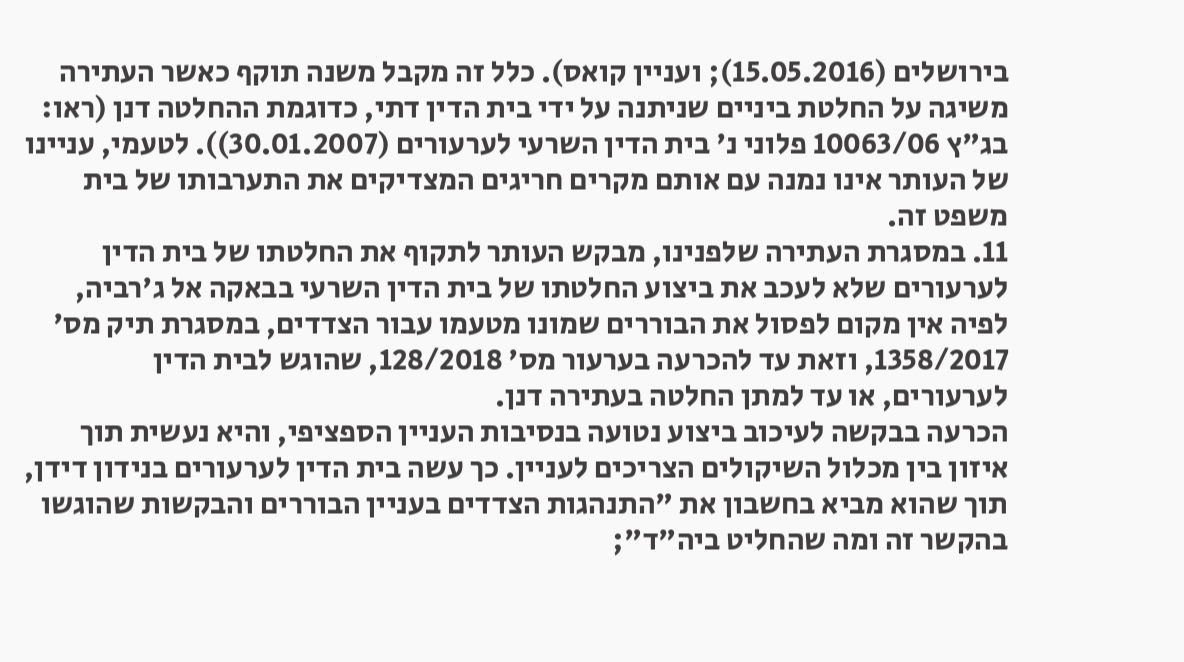בירושלים (15.05.2016); ועניין קואס). כלל זה מקבל משנה תוקף כאשר העתירה משיגה על החלטת ביניים שניתנה על ידי בית הדין דתי, כדוגמת ההחלטה דנן (ראו: בג"ץ 10063/06 פלוני נ' בית הדין השרעי לערעורים (30.01.2007)). לטעמי, עניינו של העותר אינו נמנה עם אותם מקרים חריגים המצדיקים את התערבותו של בית משפט זה.
11. במסגרת העתירה שלפנינו, מבקש העותר לתקוף את החלטתו של בית הדין לערעורים שלא לעכב את ביצוע החלטתו של בית הדין השרעי בבאקה אל ג'רביה, לפיה אין מקום לפסול את הבוררים שמונו מטעמו עבור הצדדים, במסגרת תיק מס' 1358/2017, וזאת עד להכרעה בערעור מס' 128/2018, שהוגש לבית הדין לערעורים, או עד למתן החלטה בעתירה דנן.
הכרעה בבקשה לעיכוב ביצוע נטועה בנסיבות העניין הספציפי, והיא נעשית תוך איזון בין מכלול השיקולים הצריכים לעניין. כך עשה בית הדין לערעורים בנידון דידן, תוך שהוא מביא בחשבון את "התנהגות הצדדים בעניין הבוררים והבקשות שהוגשו בהקשר זה ומה שהחליט ביה"ד";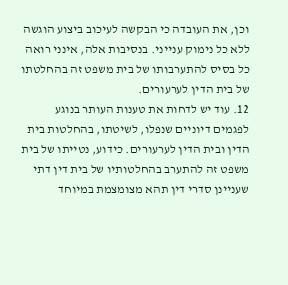וכן, את העובדה כי הבקשה לעיכוב ביצוע הוגשה ללא כל נימוק ענייני. בנסיבות אלה, אינני רואה כל בסיס להתערבותו של בית משפט זה בהחלטתו של בית הדין לערעורים.
12. עוד יש לדחות את טענות העותר בנוגע לפגמים דיוניים שנפלו, לשיטתו, בהחלטות בית הדין ובית הדין לערעורים. כידוע, נטייתו של בית משפט זה להתערב בהחלטותיו של בית דין דתי שעניינן סדרי דין תהא מצומצמת במיוחד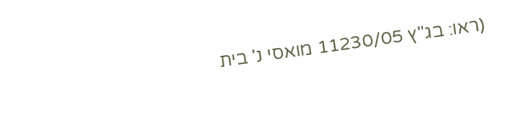(ראו: בג"ץ 11230/05 מואסי נ' בית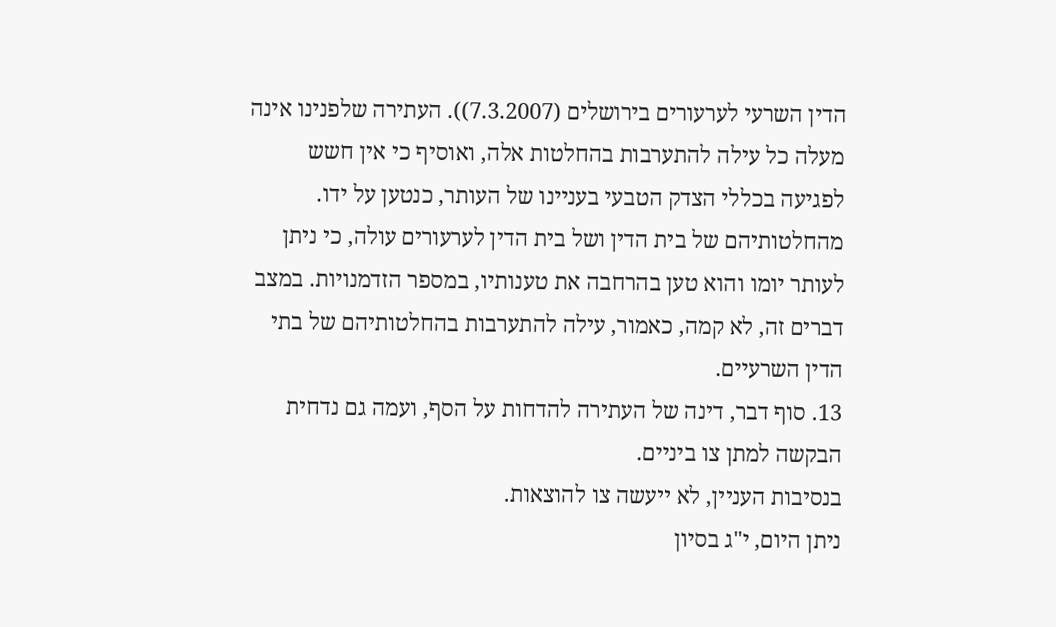הדין השרעי לערעורים בירושלים (7.3.2007)). העתירה שלפנינו אינה מעלה כל עילה להתערבות בהחלטות אלה, ואוסיף כי אין חשש לפגיעה בכללי הצדק הטבעי בעניינו של העותר, כנטען על ידו. מהחלטותיהם של בית הדין ושל בית הדין לערעורים עולה, כי ניתן לעותר יומו והוא טען בהרחבה את טענותיו, במספר הזדמנויות. במצב דברים זה, לא קמה, כאמור, עילה להתערבות בהחלטותיהם של בתי הדין השרעיים.
13. סוף דבר, דינה של העתירה להדחות על הסף, ועמה גם נדחית הבקשה למתן צו ביניים.
בנסיבות העניין, לא ייעשה צו להוצאות.
ניתן היום, י"ג בסיון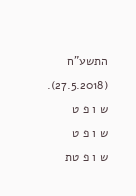התשע"ח (27.5.2018).
ש ו פ ט
ש ו פ ט
ש ו פ טת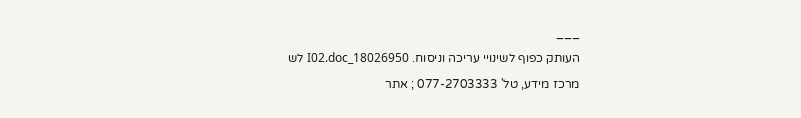___
העותק כפוף לשינויי עריכה וניסוח. 18026950_I02.doc לש
מרכז מידע, טל' 077-2703333 ; אתר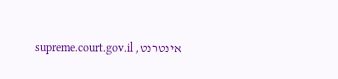אינטרנט, supreme.court.gov.il